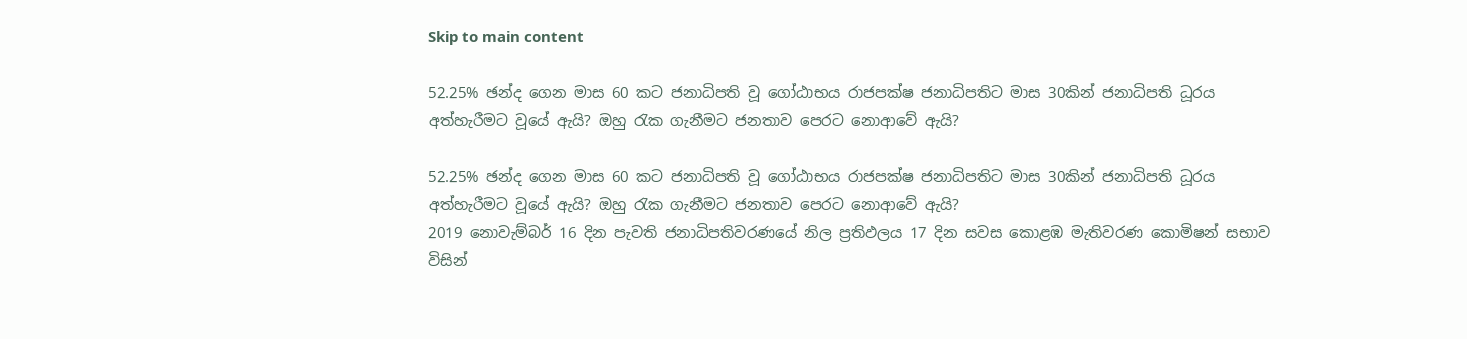Skip to main content

52.25% ඡන්ද ගෙන මාස 60 කට ජනාධිපති වූ ගෝඨාභය රාජපක්ෂ ජනාධිපතිට මාස 30කින් ජනාධිපති ධූරය අත්හැරීමට වූයේ ඇයි? ඔහු රැක ගැනීමට ජනතාව පෙරට නොආවේ ඇයි?

52.25% ඡන්ද ගෙන මාස 60 කට ජනාධිපති වූ ගෝඨාභය රාජපක්ෂ ජනාධිපතිට මාස 30කින් ජනාධිපති ධූරය අත්හැරීමට වූයේ ඇයි? ඔහු රැක ගැනීමට ජනතාව පෙරට නොආවේ ඇයි?
2019 නොවැම්බර් 16 දින පැවති ජනාධිපතිවරණයේ නිල ප්‍රතිඵලය 17 දින සවස කොළඹ මැතිවරණ කොමිෂන් සභාව විසින්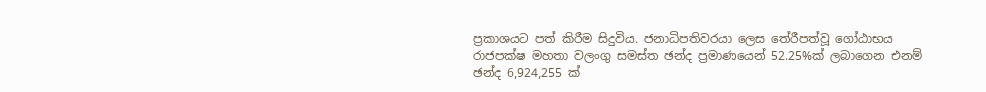ප්‍රකාශයට පත් කිරීම සිදුවිය. ජනාධිපතිවරයා ලෙස තේරීපත්වූ ගෝඨාභය රාජපක්ෂ මහතා වලංගු සමස්ත ඡන්ද ප්‍රමාණයෙන් 52.25%ක් ලබාගෙන එනම් ඡන්ද 6,924,255 ක්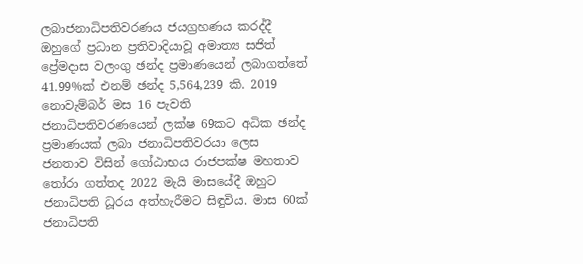ලබාජනාධිපතිවරණය ජයග්‍රහණය කරද්දී ඔහුගේ ප්‍රධාන ප්‍රතිවාදියාවූ අමාත්‍ය සජිත් ප්‍රේමදාස වලංගු ඡන්ද ප්‍රමාණයෙන් ලබාගත්තේ 41.99%ක් එනම් ඡන්ද 5,564,239 කි. 2019 නොවැම්බර් මස 16 පැවති ජනාධිපතිවරණයෙන් ලක්ෂ 69කට අධික ඡන්ද ප්‍රමාණයක් ලබා ජනාධිපතිවරයා ලෙස ජනතාව විසින් ගෝඨාභය රාජපක්ෂ මහතාව තෝරා ගත්තද 2022 මැයි මාසයේදී ඔහුට ජනාධිපති ධූරය අත්හැරීමට සිඳුවිය. මාස 60ක් ජනාධිපති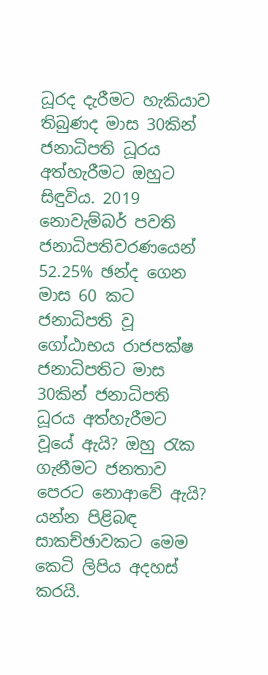ධූරද දැරීමට හැකියාව තිබුණද මාස 30කින් ජනාධිපති ධූරය  අත්හැරීමට ඔහුට සිඳුවිය. 2019 නොවැම්බර් පවති ජනාධිපතිවරණයෙන් 52.25% ඡන්ද ගෙන මාස 60 කට ජනාධිපති වූ ගෝඨාභය රාජපක්ෂ ජනාධිපතිට මාස 30කින් ජනාධිපති ධූරය අත්හැරීමට වූයේ ඇයි? ඔහු රැක ගැනීමට ජනතාව පෙරට නොආවේ ඇයි? යන්න පිළිබඳ සාකච්ඡාවකට මෙම කෙටි ලිපිය අදහස් කරයි.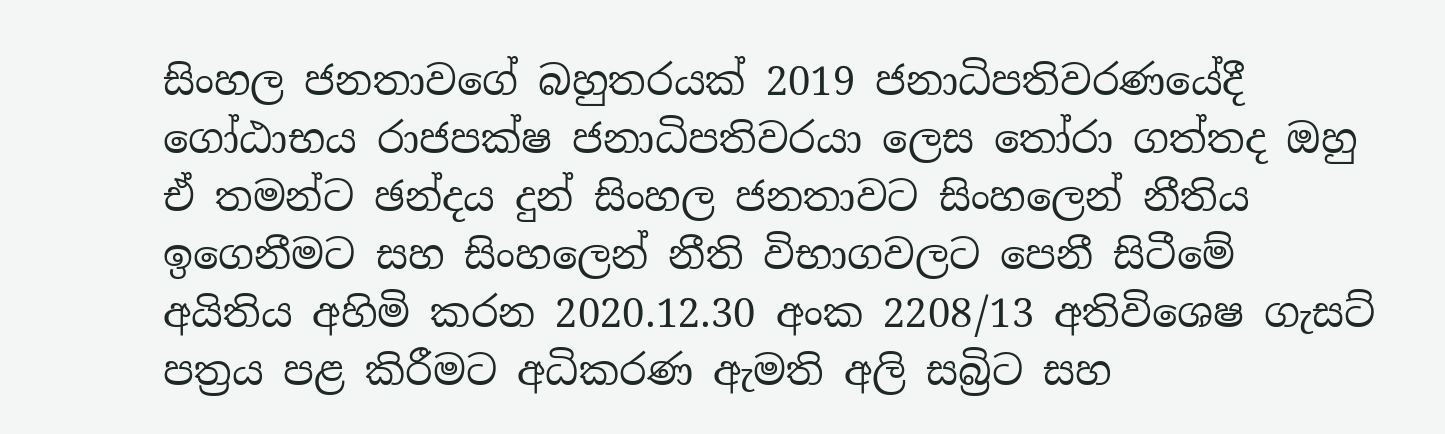සිංහල ජනතාවගේ බහුතරයක් 2019 ජනාධිපතිවරණයේදී ගෝඨාභය රාජපක්ෂ ජනාධිපතිවරයා ලෙස තෝරා ගත්තද ඔහු ඒ තමන්ට ඡන්දය දුන් සිංහල ජනතාවට සිංහලෙන් නීතිය ඉගෙනීමට සහ සිංහලෙන් නීති විභාගවලට පෙනී සිටීමේ අයිතිය අහිමි කරන 2020.12.30 අංක 2208/13 අතිවිශෙෂ ගැසට් පත්‍රය පළ කිරීමට අධිකරණ ඇමති අලි සබ්‍රිට සහ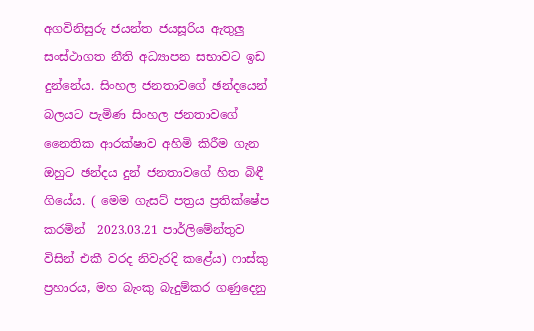අගවිනිසුරු ජයන්ත ජයසූරිය ඇතුලු සංස්ථාගත නීති අධ්‍යාපන සභාවට ඉඩ දුන්නේය. සිංහල ජනතාවගේ ඡන්දයෙන් බලයට පැමිණ සිංහල ජනතාවගේ නෛතික ආරක්ෂාව අහිමි කිරීම ගැන ඔහුට ඡන්දය දුන් ජනතාවගේ හිත බිඳී ගියේය. ( මෙම ගැසට් පත්‍රය ප්‍රතික්ෂේප කරමින්  2023.03.21 පාර්ලිමේන්තුව විසින් එකී වරද නිවැරදි කළේය) ෆාස්කු ප්‍රහාරය, මහ බැංකු බැදුම්කර ගණුදෙනු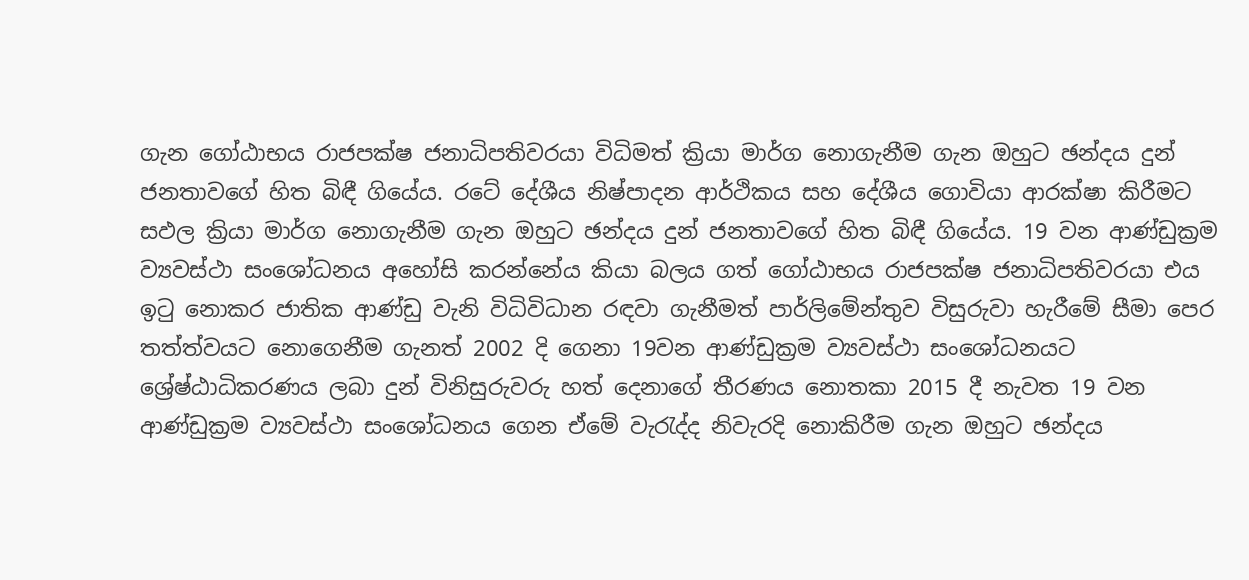ගැන ගෝඨාභය රාජපක්ෂ ජනාධිපතිවරයා විධිමත් ක්‍රියා මාර්ග නොගැනීම ගැන ඔහුට ඡන්දය දුන් ජනතාවගේ හිත බිඳී ගියේය. රටේ දේශීය නිෂ්පාදන ආර්ථිකය සහ දේශීය ගොවියා ආරක්ෂා කිරීමට සඵල ක්‍රියා මාර්ග නොගැනීම ගැන ඔහුට ඡන්දය දුන් ජනතාවගේ හිත බිඳී ගියේය. 19 වන ආණ්ඩුක්‍රම ව්‍යවස්ථා සංශෝධනය අහෝසි කරන්නේය කියා බලය ගත් ගෝඨාභය රාජපක්ෂ ජනාධිපතිවරයා එය ඉටු නොකර ජාතික ආණ්ඩු වැනි විධිවිධාන රඳවා ගැනීමත් පාර්ලිමේන්තුව විසුරුවා හැරීමේ සීමා පෙර තත්ත්වයට නොගෙනීම ගැනත් 2002 දි ගෙනා 19වන ආණ්ඩුක්‍රම ව්‍යවස්ථා සංශෝධනයට ශ්‍රේෂ්ඨාධිකරණය ලබා දුන් විනිසුරුවරු හත් දෙනාගේ තීරණය නොතකා 2015 දී නැවත 19 වන ආණ්ඩුක්‍රම ව්‍යවස්ථා සංශෝධනය ගෙන ඒමේ වැරැද්ද නිවැරදි නොකිරීම ගැන ඔහුට ඡන්දය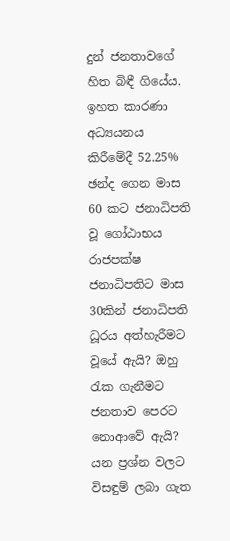දුන් ජනතාවගේ හිත බිඳී ගියේය. ඉහත කාරණා අධ්‍යයනය කිරීමේදී 52.25% ඡන්ද ගෙන මාස 60 කට ජනාධිපති වූ ගෝඨාභය රාජපක්ෂ ජනාධිපතිට මාස 30කින් ජනාධිපති ධූරය අත්හැරීමට වූයේ ඇයි? ඔහු රැක ගැනීමට ජනතාව පෙරට නොආවේ ඇයි? යන ප්‍රශ්න වලට විසඳුම් ලබා ගැත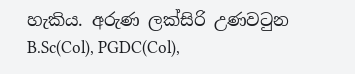හැකිය. අරුණ ලක්සිරි උණවටුන B.Sc(Col), PGDC(Col),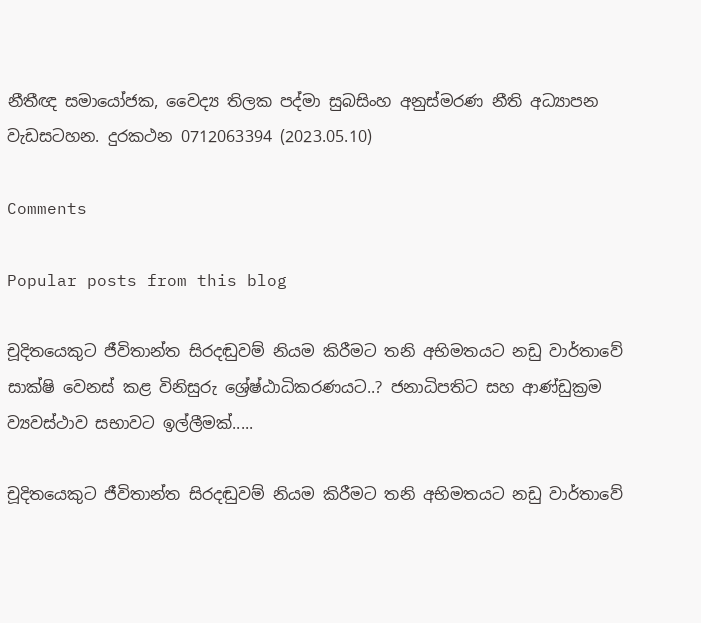නීතීඥ සමායෝජක, වෛද්‍ය තිලක පද්මා සුබසිංහ අනුස්මරණ නීති අධ්‍යාපන වැඩසටහන. දුරකථන 0712063394 (2023.05.10)

Comments

Popular posts from this blog

චූදිතයෙකුට ජීවිතාන්ත සිරදඬුවම් නියම කිරීමට තනි අභිමතයට නඩු වාර්තාවේ සාක්ෂි වෙනස් කළ විනිසුරු ශ්‍රේෂ්ඨාධිකරණයට..? ජනාධිපතිට සහ ආණ්ඩුක්‍රම ව්‍යවස්ථාව සභාවට ඉල්ලීමක්.....

චූදිතයෙකුට ජීවිතාන්ත සිරදඬුවම් නියම කිරීමට තනි අභිමතයට නඩු වාර්තාවේ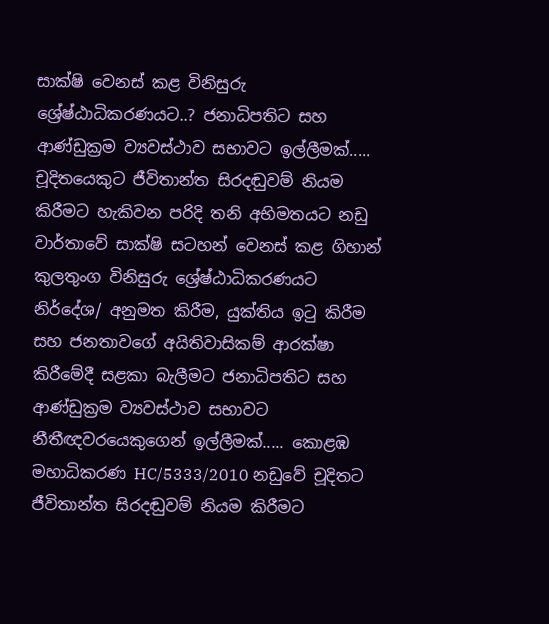සාක්ෂි වෙනස් කළ විනිසුරු ශ්‍රේෂ්ඨාධිකරණයට..? ජනාධිපතිට සහ ආණ්ඩුක්‍රම ව්‍යවස්ථාව සභාවට ඉල්ලීමක්..... චූදිතයෙකුට ජීවිතාන්ත සිරදඬුවම් නියම කිරීමට හැකිවන පරිදි තනි අභිමතයට නඩු වාර්තාවේ සාක්ෂි සටහන් වෙනස් කළ ගිහාන් කුලතුංග විනිසුරු ශ්‍රේෂ්ඨාධිකරණයට නිර්දේශ/ අනුමත කිරීම, යුක්තිය ඉටු කිරීම සහ ජනතාවගේ අයිතිවාසිකම් ආරක්ෂා කිරීමේදී සළකා බැලීමට ජනාධිපතිට සහ ආණ්ඩුක්‍රම ව්‍යවස්ථාව සභාවට නීතීඥවරයෙකුගෙන් ඉල්ලීමක්..... කොළඹ මහාධිකරණ HC/5333/2010 නඩුවේ චූදිතට ජීවිතාන්ත සිරදඬුවම් නියම කිරීමට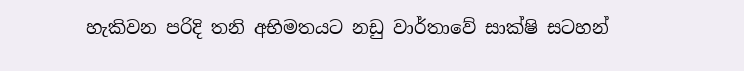හැකිවන පරිදි තනි අභිමතයට නඩු වාර්තාවේ සාක්ෂි සටහන්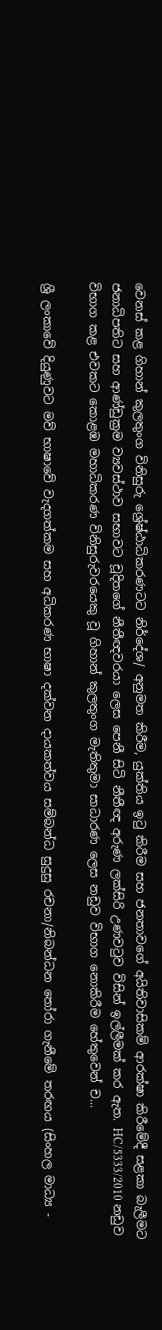වෙනස් කළ ගිහාන් කුලතුංග විනිසුරු ශ්‍රේෂ්ඨාධිකරණටට නිර්දේශ/ අනුමත කිරීම, යුක්තිය ඉටු කිරීම සහ ජනතාවගේ අයිතිවාසිකම් ආරක්ෂා කිරීමේදී සළකා බැලීමට ජනාධිපතිට සහ ආණ්ඩුක්‍රම ව්‍යවස්ථාව සභාවට චූදිතගේ නීතීඥවරයා ලෙස පෙනී සිටි නීතීඥ අරුණ ලක්සිරි උණවටුව විසින් ඉල්ලීමක් කර ඇත. HC/5333/2010 නඩුව විභාග කළ එවකට කොළඹ මහාධිකරණ විනිසුරුවරයෙකු වූ ගිහාන් කුලතුංග මැතිතුමා සාධාරණ ලෙස නඩුව විභාග නොකිරීම හේතුවෙන් ච...

ශ්‍රී ලංකාවේ දියුණුවට මව් භාෂාවේ වැදගත්කම සහ අධිකරණ භාෂා දක්වන දායකත්වය සම්බන්ධ සුදුසු රචනා/නිබන්ධන තෝරා ගැනීමේ තරඟය (සිංහල මාධ්‍ය -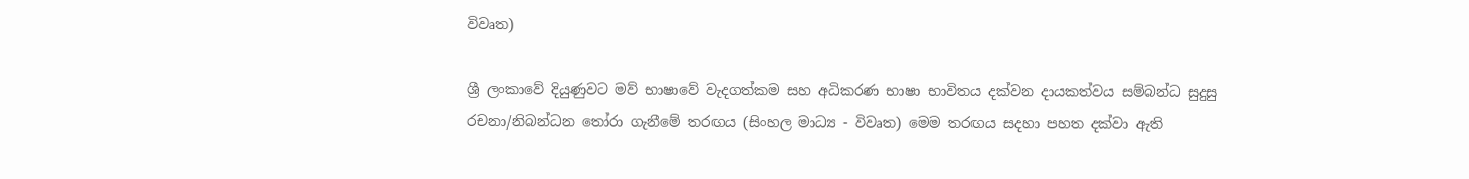විවෘත)

ශ්‍රී ලංකාවේ දියුණුවට මව් භාෂාවේ වැදගත්කම සහ අධිකරණ භාෂා භාවිතය දක්වන දායකත්වය සම්බන්ධ සුදුසු රචනා/නිබන්ධන තෝරා ගැනීමේ තරඟය (සිංහල මාධ්‍ය - විවෘත) මෙම තරඟය සදහා පහත දක්වා ඇති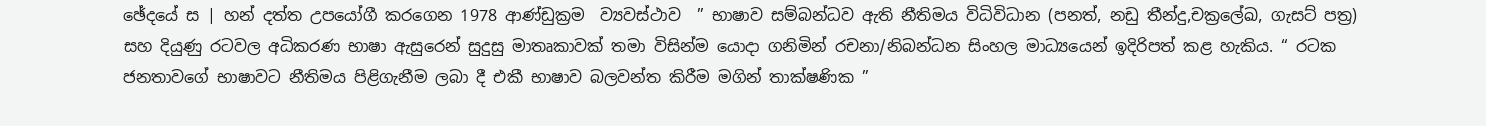ඡේදයේ ස | හන් දත්ත උපයෝගී කරගෙන 1978 ආණ්ඩුක්‍රම  ව්‍යවස්ථාව  ” භාෂාව සම්බන්ධව ඇති නීතිමය විධිවිධාන (පනත්, නඩු තීන්දු,චක්‍රලේඛ, ගැසට් පත්‍ර) සහ දියුණු රටවල අධිකරණ භාෂා ඇසුරෙන් සුදුසු මාතෘකාවක් තමා විසින්ම යොදා ගනිමින් රචනා/නිබන්ධන සිංහල මාධ්‍යයෙන් ඉදිරිපත් කළ හැකිය. “ රටක ජනතාවගේ භාෂාවට නීතිමය පිළිගැනීම ලබා දී එකී භාෂාව බලවන්ත කිරීම මගින් තාක්ෂණික ”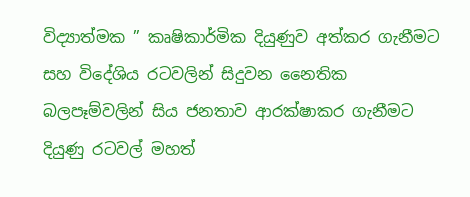විද්‍යාත්මක ” කෘෂිකාර්මික දියුණුව අත්කර ගැනීමට සහ විදේශිය රටවලින් සිදුවන නෛතික බලපෑම්වලින් සිය ජනතාව ආරක්ෂාකර ගැනීමට දියුණු රටවල් මහත්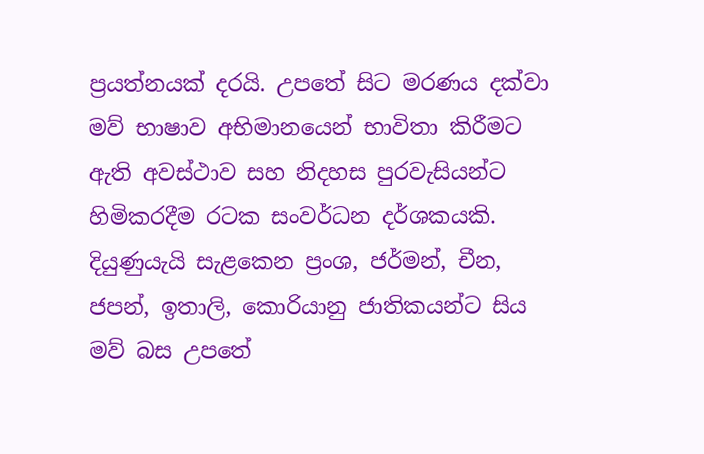ප්‍රයත්නයක් දරයි. උපතේ සිට මරණය දක්වා මව් භාෂාව අභිමානයෙන් භාවිතා කිරීමට ඇති අවස්ථාව සහ නිදහස පුරවැසියන්ට හිමිකරදීම රටක සංවර්ධන දර්ශකයකි. දියුණුයැයි සැළකෙන ප්‍රංශ, ජර්මන්, චීන, ජපන්, ඉතාලි, කොරියානු ජාතිකයන්ට සිය මව් බස උපතේ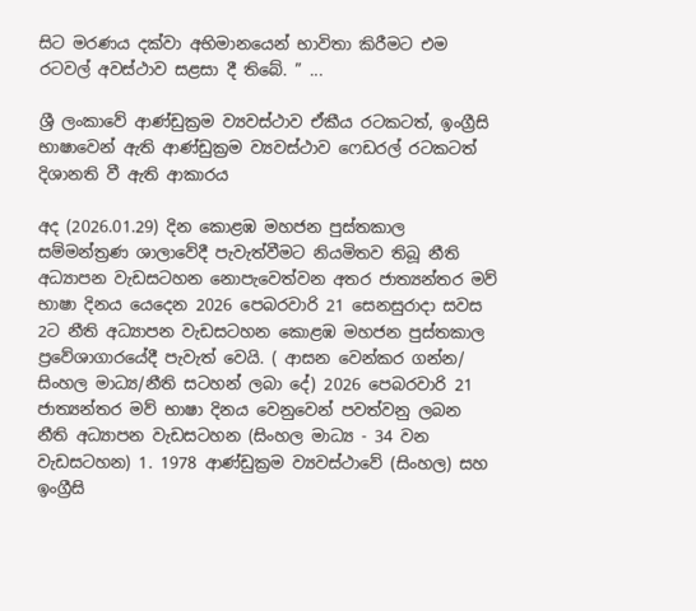සිට මරණය දක්වා අභිමානයෙන් භාවිතා කිරීමට එම රටවල් අවස්ථාව සළසා දී තිබේ. ” ...

ශ්‍රී ලංකාවේ ආණ්ඩුක්‍රම ව්‍යවස්ථාව ඒකීය රටකටත්, ඉංග්‍රීසි භාෂාවෙන් ඇති ආණ්ඩුක්‍රම ව්‍යවස්ථාව ෆෙඩරල් රටකටත් දිශානති වී ඇති ආකාරය

අද (2026.01.29) දින කොළඹ මහජන පුස්තකාල සම්මන්ත්‍රණ ශාලාවේදී පැවැත්වීමට නියමිතව තිබූ නීති අධ්‍යාපන වැඩසටහන නොපැවෙත්වන අතර ජාත්‍යන්තර මව් භාෂා දිනය යෙදෙන 2026 පෙබරවාරි 21 සෙනසුරාදා සවස 2ට නීති අධ්‍යාපන වැඩසටහන කොළඹ මහජන පුස්තකාල ප්‍රවේශාගාරයේදී පැවැත් වෙයි. ( ආසන වෙන්කර ගන්න/ සිංහල මාධ්‍ය/නීති සටහන් ලබා දේ) 2026 පෙබරවාරි 21 ජාත්‍යන්තර මව් භාෂා දිනය වෙනුවෙන් පවත්වනු ලබන නීති අධ්‍යාපන වැඩසටහන (සිංහල මාධ්‍ය - 34 වන වැඩසටහන) 1. 1978 ආණ්ඩුක්‍රම ව්‍යවස්ථාවේ (සිංහල) සහ ඉංග්‍රීසි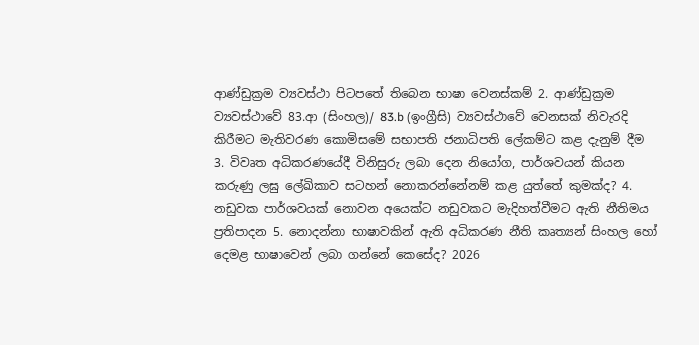ආණ්ඩුක්‍රම ව්‍යවස්ථා පිටපතේ තිබෙන භාෂා වෙනස්කම් 2. ආණ්ඩුක්‍රම ව්‍යවස්ථාවේ 83.ආ (සිංහල)/ 83.b (ඉංග්‍රීසි) ව්‍යවස්ථාවේ වෙනසක් නිවැරදි කිරීමට මැතිවරණ කොමිසමේ සභාපති ජනාධිපති ලේකම්ට කළ දැනුම් දීම 3. විවෘත අධිකරණයේදී විනිසුරු ලබා දෙන නියෝග, පාර්ශවයන් කියන කරුණු ලඝු ලේඛිකාව සටහන් නොකරන්නේනම් කළ යුත්තේ කුමක්ද? 4. නඩුවක පාර්ශවයක් නොවන අයෙක්ට නඩුවකට මැදිහත්වීමට ඇති නීතිමය ප්‍රතිපාදන 5. නොදන්නා භාෂාවකින් ඇති අධිකරණ නීති කෘත්‍යන් සිංහල හෝ දෙමළ භාෂාවෙන් ලබා ගන්නේ කෙසේද? 2026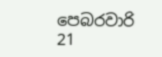පෙබරවාරි  21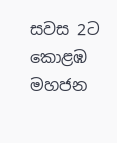සවස 2ට කොළඹ මහජන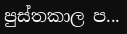පුස්තකාල ප...